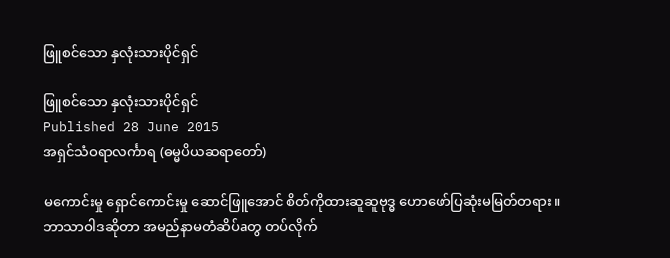ဖြူစင်သော နှလုံးသားပိုင်ရှင်

ဖြူစင်သော နှလုံးသားပိုင်ရှင်
Published 28 June 2015
အရှင်သံဝရာလင်္ကာရ (ဓမ္မပိယဆရာတော်)

မကောင်းမှု ရှောင်ကောင်းမှု ဆောင်ဖြူအောင် စိတ်ကိုထားဆူဆူဗုဒ္ဓ ဟောဖော်ပြဆုံးမမြတ်တရား။ဘာသာဝါဒဆိုတာ အမည်နာမတံဆိပ်aတွ တပ်လိုက်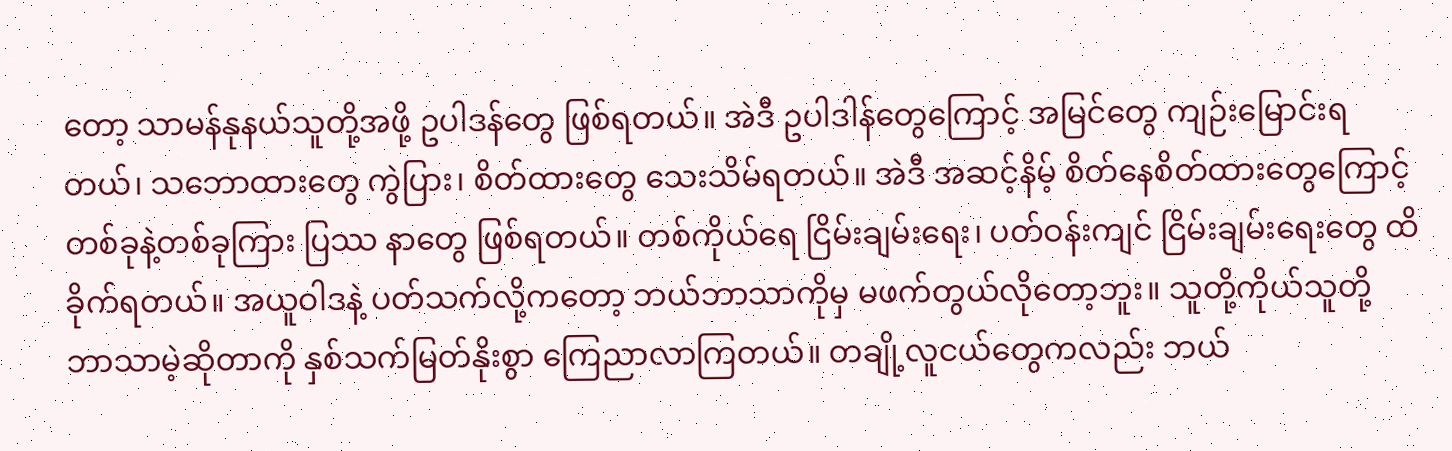တော့ သာမန်နုနယ်သူတို့အဖို့ ဥပါဒန်တွေ ဖြစ်ရတယ်။ အဲဒီ ဥပါဒါန်တွေကြောင့် အမြင်တွေ ကျဉ်းမြောင်းရတယ်၊ သဘောထားတွေ ကွဲပြား၊ စိတ်ထားတွေ သေးသိမ်ရတယ်။ အဲဒီ အဆင့်နိမ့် စိတ်နေစိတ်ထားတွေကြောင့် တစ်ခုနဲ့တစ်ခုကြား ပြဿ နာတွေ ဖြစ်ရတယ်။ တစ်ကိုယ်ရေ ငြိမ်းချမ်းရေး၊ ပတ်ဝန်းကျင် ငြိမ်းချမ်းရေးတွေ ထိခိုက်ရတယ်။ အယူဝါဒနဲ့ ပတ်သက်လို့ကတော့ ဘယ်ဘာသာကိုမှ မဖက်တွယ်လိုတော့ဘူး။ သူတို့ကိုယ်သူတို့ ဘာသာမဲ့ဆိုတာကို နှစ်သက်မြတ်နိုးစွာ ကြေညာလာကြတယ်။ တချို့လူငယ်တွေကလည်း ဘယ်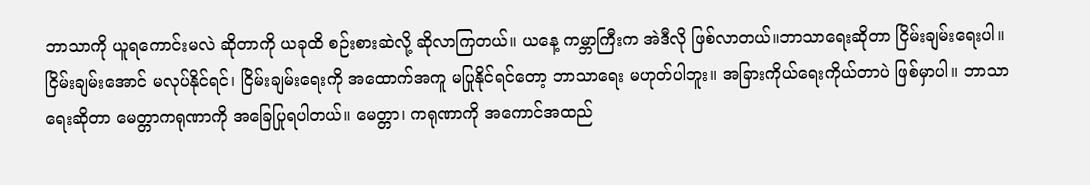ဘာသာကို ယူရကောင်းမလဲ ဆိုတာကို ယခုထိ စဉ်းစားဆဲလို့ ဆိုလာကြတယ်။ ယနေ့ ကမ္ဘာကြီးက အဲဒီလို ဖြစ်လာတယ်။ဘာသာရေးဆိုတာ ငြိမ်းချမ်းရေးပါ။ ငြိမ်းချမ်းအောင် မလုပ်နိုင်ရင်၊ ငြိမ်းချမ်းရေးကို အထောက်အကူ မပြုနိုင်ရင်တော့ ဘာသာရေး မဟုတ်ပါဘူး။ အခြားကိုယ်ရေးကိုယ်တာပဲ ဖြစ်မှာပါ။ ဘာသာရေးဆိုတာ မေတ္တာကရုဏာကို အခြေပြုရပါတယ်။ မေတ္တာ၊ ကရုဏာကို အကောင်အထည်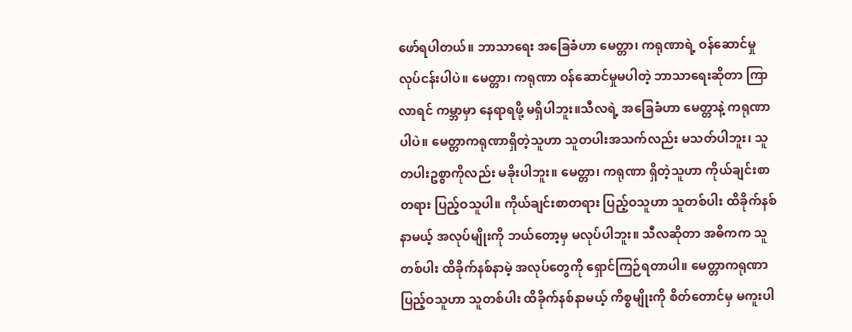ဖော်ရပါတယ်။ ဘာသာရေး အခြေခံဟာ မေတ္တာ၊ ကရုဏာရဲ့ ဝန်ဆောင်မှုလုပ်ငန်းပါပဲ။ မေတ္တာ၊ ကရုဏာ ဝန်ဆောင်မှုမပါတဲ့ ဘာသာရေးဆိုတာ ကြာလာရင် ကမ္ဘာမှာ နေရာရဖို့ မရှိပါဘူး။သီလရဲ့ အခြေခံဟာ မေတ္တာနဲ့ ကရုဏာပါပဲ။ မေတ္တာကရုဏာရှိတဲ့သူဟာ သူတပါးအသက်လည်း မသတ်ပါဘူး၊ သူတပါးဥစ္စာကိုလည်း မခိုးပါဘူး။ မေတ္တာ၊ ကရုဏာ ရှိတဲ့သူဟာ ကိုယ်ချင်းစာတရား ပြည့်ဝသူပါ။ ကိုယ်ချင်းစာတရား ပြည့်ဝသူဟာ သူတစ်ပါး ထိခိုက်နစ်နာမယ့် အလုပ်မျိုးကို ဘယ်တော့မှ မလုပ်ပါဘူး။ သီလဆိုတာ အဓိကက သူတစ်ပါး ထိခိုက်နစ်နာမဲ့ အလုပ်တွေကို ရှောင်ကြဉ်ရတာပါ။ မေတ္တာကရုဏာ ပြည့်ဝသူဟာ သူတစ်ပါး ထိခိုက်နစ်နာမယ့် ကိစ္စမျိုးကို စိတ်တောင်မှ မကူးပါ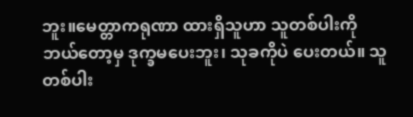ဘူး။မေတ္တာကရုဏာ ထားရှိသူဟာ သူတစ်ပါးကို ဘယ်တော့မှ ဒုက္ခမပေးဘူး၊ သုခကိုပဲ ပေးတယ်။ သူတစ်ပါး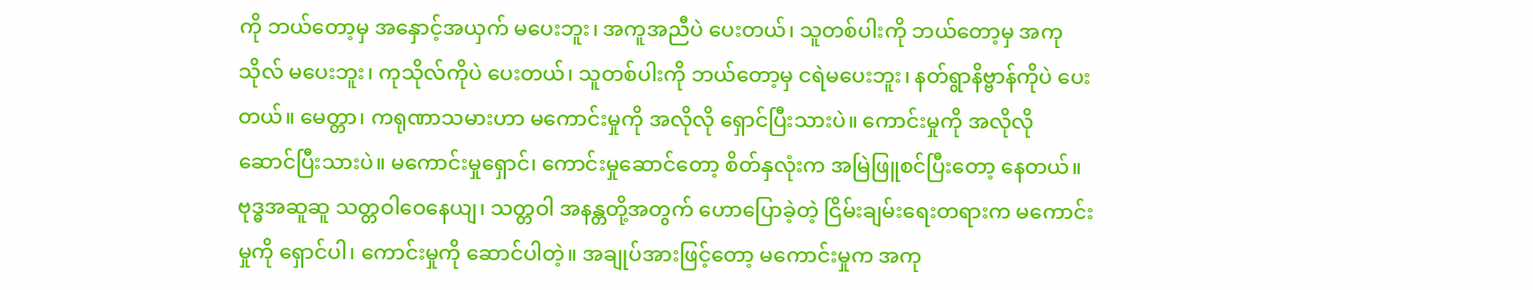ကို ဘယ်တော့မှ အနှောင့်အယှက် မပေးဘူး၊ အကူအညီပဲ ပေးတယ်၊ သူတစ်ပါးကို ဘယ်တော့မှ အကုသိုလ် မပေးဘူး၊ ကုသိုလ်ကိုပဲ ပေးတယ်၊ သူတစ်ပါးကို ဘယ်တော့မှ ငရဲမပေးဘူး၊ နတ်ရွာနိဗ္ဗာန်ကိုပဲ ပေးတယ်။ မေတ္တာ၊ ကရုဏာသမားဟာ မကောင်းမှုကို အလိုလို ရှောင်ပြီးသားပဲ။ ကောင်းမှုကို အလိုလို ဆောင်ပြီးသားပဲ။ မကောင်းမှုရှောင်၊ ကောင်းမှုဆောင်တော့ စိတ်နှလုံးက အမြဲဖြူစင်ပြီးတော့ နေတယ်။ဗုဒ္ဓအဆူဆူ သတ္တဝါဝေနေယျ၊ သတ္တဝါ အနန္တတို့အတွက် ဟောပြောခဲ့တဲ့ ငြိမ်းချမ်းရေးတရားက မကောင်းမှုကို ရှောင်ပါ၊ ကောင်းမှုကို ဆောင်ပါတဲ့။ အချုပ်အားဖြင့်တော့ မကောင်းမှုက အကု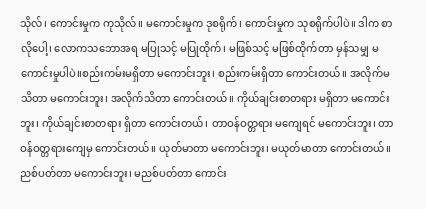သိုလ်၊ ကောင်းမှုက ကုသိုလ်။ မကောင်းမှုက ဒုစရိုက်၊ ကောင်းမှုက သုစရိုက်ပါပဲ။ ဒါက စာလိုပေါ့၊ လောကသဘောအရ မပြုသင့် မပြုထိုက်၊ မဖြစ်သင့် မဖြစ်ထိုက်တာ မှန်သမျှ မကောင်းမှုပါပဲ။စည်းကမ်းမရှိတာ မကောင်းဘူး၊ စည်းကမ်းရှိတာ ကောင်းတယ်။ အလိုက်မသိတာ မကောင်းဘူး၊ အလိုက်သိတာ ကောင်းတယ်။ ကိုယ်ချင်းစာတရား မရှိတာ မကောင်းဘူး၊ ကိုယ်ချင်းစာတရား ရှိတာ ကောင်းတယ်၊ တာဝန်ဝတ္တရား မကျေရင် မကောင်းဘူး၊ တာဝန်ဝတ္တရားကျေမှ ကောင်းတယ်။ ယုတ်မာတာ မကောင်းဘူး၊ မယုတ်မာတာ ကောင်းတယ်။ ညစ်ပတ်တာ မကောင်းဘူး၊ မညစ်ပတ်တာ ကောင်း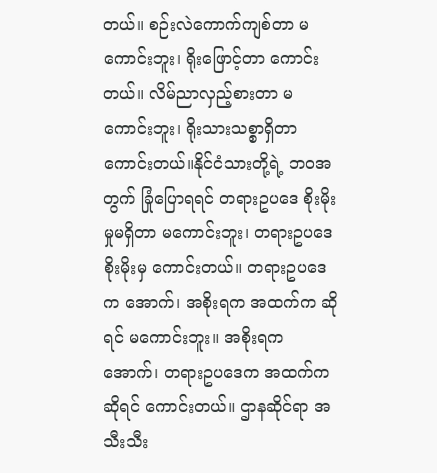တယ်။ စဉ်းလဲကောက်ကျစ်တာ မကောင်းဘူး၊ ရိုးဖြောင့်တာ ကောင်းတယ်။ လိမ်ညာလှည့်စားတာ မကောင်းဘူး၊ ရိုးသားသစ္စာရှိတာ ကောင်းတယ်။နိုင်ငံသားတို့ရဲ့ ဘဝအတွက် ခြုံပြောရရင် တရားဥပဒေ စိုးမိုးမှုမရှိတာ မကောင်းဘူး၊ တရားဥပဒေစိုးမိုးမှ ကောင်းတယ်။ တရားဥပဒေက အောက်၊ အစိုးရက အထက်က ဆိုရင် မကောင်းဘူး။ အစိုးရက အောက်၊ တရားဥပဒေက အထက်ကဆိုရင် ကောင်းတယ်။ ဌာနဆိုင်ရာ အသီးသီး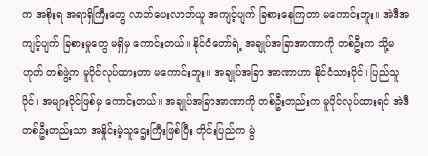က အစိုးရ အရာရှိကြီးတွေ လာဘ်ပေးလာဘ်ယူ အကျင့်ပျက် ခြစားနေကြတာ မကောင်းဘူး။ အဲဒီအကျင့်ပျက် ခြစားမှုတွေ မရှိမှ ကောင်းတယ်။ နိုင်ငံတော်ရဲ့ အချုပ်အခြာအာဏာကို တစ်ဦးက သို့မဟုတ် တစ်ဖွဲ့က မူပိုင်လုပ်ထားတာ မကောင်းဘူး။ အချုပ်အခြာ အာဏာဟာ နိုင်ငံသားပိုင်၊ ပြည်သူပိုင်၊ အများပိုင်ဖြစ်မှ ကောင်းတယ်။ အချုပ်အခြာအာဏာကို တစ်ဦးတည်းက မူပိုင်လုပ်ထားရင် အဲဒီတစ်ဦးတည်းသာ အနှိုင်းမဲ့သူဌေးကြီးဖြစ်ပြီး တိုင်းပြည်က မွဲ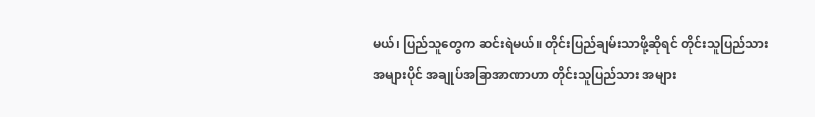မယ်၊ ပြည်သူတွေက ဆင်းရဲမယ်။ တိုင်းပြည်ချမ်းသာဖို့ဆိုရင် တိုင်းသူပြည်သား အများပိုင် အချုပ်အခြာအာဏာဟာ တိုင်းသူပြည်သား အများ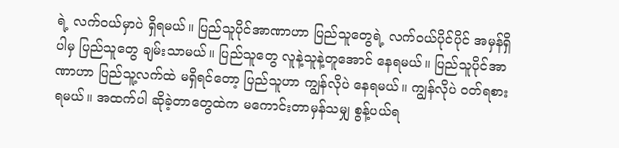ရဲ့ လက်ဝယ်မှာပဲ ရှိရမယ်။ ပြည်သူပိုင်အာဏာဟာ ပြည်သူတွေရဲ့ လက်ဝယ်ပိုင်ပိုင် အမှန်ရှိပါမှ ပြည်သူတွေ ချမ်းသာမယ်။ ပြည်သူတွေ လူနဲ့သူနဲ့တူအောင် နေရမယ်။ ပြည်သူပိုင်အာဏာဟာ ပြည်သူ့လက်ထဲ မရှိရင်တော့ ပြည်သူဟာ ကျွန်လိုပဲ နေရမယ်။ ကျွန်လိုပဲ ဝတ်ရစားရမယ်။ အထက်ပါ ဆိုခဲ့တာတွေထဲက မကောင်းတာမှန်သမျှ စွန့်ပယ်ရ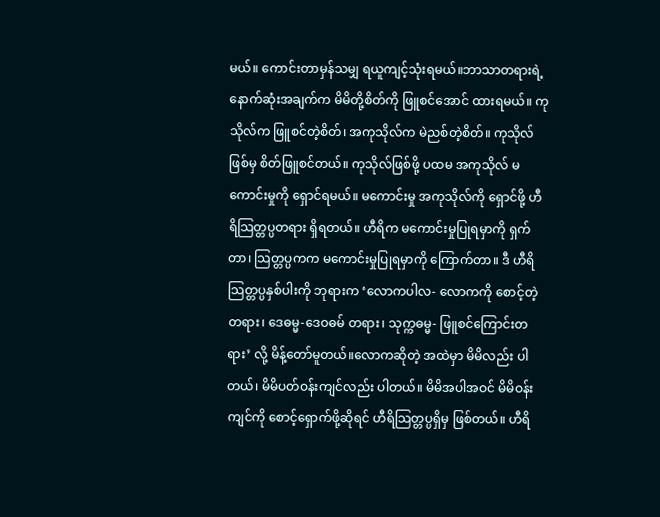မယ်။ ကောင်းတာမှန်သမျှ ရယူကျင့်သုံးရမယ်။ဘာသာတရားရဲ့ နောက်ဆုံးအချက်က မိမိတို့စိတ်ကို ဖြူစင်အောင် ထားရမယ်။ ကုသိုလ်က ဖြူစင်တဲ့စိတ်၊ အကုသိုလ်က မဲညစ်တဲ့စိတ်။ ကုသိုလ်ဖြစ်မှ စိတ်ဖြူစင်တယ်။ ကုသိုလ်ဖြစ်ဖို့ ပထမ အကုသိုလ် မကောင်းမှုကို ရှောင်ရမယ်။ မကောင်းမှု အကုသိုလ်ကို ရှောင်ဖို့ ဟီရိသြတ္တပ္ပတရား ရှိရတယ်။ ဟီရိက မကောင်းမှုပြုရမှာကို ရှက်တာ၊ သြတ္တပ္ပကက မကောင်းမှုပြုရမှာကို ကြောက်တာ။ ဒီ ဟီရိသြတ္တပ္ပနှစ်ပါးကို ဘုရားက ‘လောကပါလ- လောကကို စောင့်တဲ့တရား၊ ဒေဓမ္မ-ဒေဝဓမ် တရား၊ သုက္ကဓမ္မ- ဖြူစင်ကြောင်းတရား’ လို့ မိန့်တော်မူတယ်။လောကဆိုတဲ့ အထဲမှာ မိမိလည်း ပါတယ်၊ မိမိပတ်ဝန်းကျင်လည်း ပါတယ်။ မိမိအပါအဝင် မိမိဝန်းကျင်ကို စောင့်ရှောက်ဖို့ဆိုရင် ဟီရိသြတ္တပ္ပရှိမှ ဖြစ်တယ်။ ဟီရိ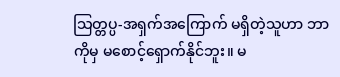သြတ္တပ္ပ-အရှက်အကြောက် မရှိတဲ့သူဟာ ဘာကိုမှ မစောင့်ရှောက်နိုင်ဘူး။ မ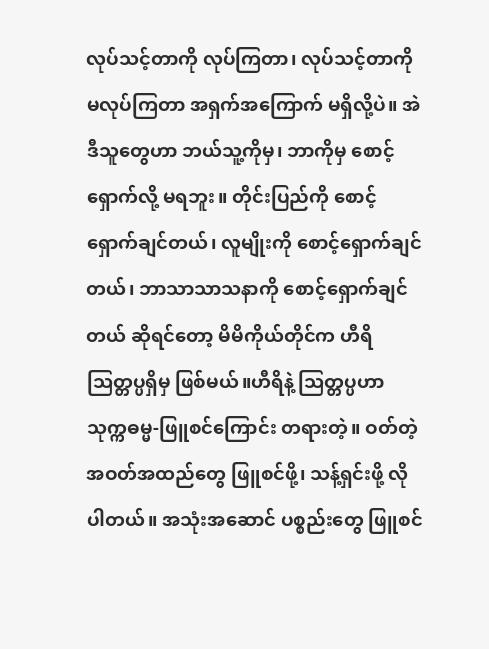လုပ်သင့်တာကို လုပ်ကြတာ၊ လုပ်သင့်တာကို မလုပ်ကြတာ အရှက်အကြောက် မရှိလို့ပဲ။ အဲဒီသူတွေဟာ ဘယ်သူ့ကိုမှ၊ ဘာကိုမှ စောင့်ရှောက်လို့ မရဘူး။ တိုင်းပြည်ကို စောင့်ရှောက်ချင်တယ်၊ လူမျိုးကို စောင့်ရှောက်ချင်တယ်၊ ဘာသာသာသနာကို စောင့်ရှောက်ချင်တယ် ဆိုရင်တော့ မိမိကိုယ်တိုင်က ဟီရိသြတ္တပ္ပရှိမှ ဖြစ်မယ်။ဟီရိနဲ့ သြတ္တပ္ပဟာ သုက္ကဓမ္မ-ဖြူစင်ကြောင်း တရားတဲ့။ ဝတ်တဲ့အဝတ်အထည်တွေ ဖြူစင်ဖို့၊ သန့်ရှင်းဖို့ လိုပါတယ်။ အသုံးအဆောင် ပစ္စည်းတွေ ဖြူစင်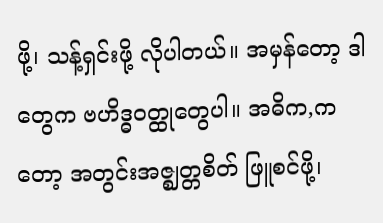ဖို့၊ သန့်ရှင်းဖို့ လိုပါတယ်။ အမှန်တော့ ဒါတွေက ဗဟိဒ္ဓဝတ္ထုတွေပါ။ အဓိက,ကတော့ အတွင်းအဇ္ဈတ္တစိတ် ဖြူစင်ဖို့၊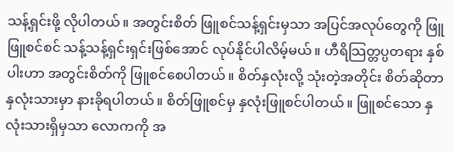သန့်ရှင်းဖို့ လိုပါတယ်။ အတွင်းစိတ် ဖြူစင်သန့်ရှင်းမှသာ အပြင်အလုပ်တွေကို ဖြူဖြူစင်စင် သန့်သန့်ရှင်းရှင်းဖြစ်အောင် လုပ်နိုင်ပါလိမ့်မယ်။ ဟီရိသြတ္တပ္ပတရား နှစ်ပါးဟာ အတွင်းစိတ်ကို ဖြူစင်စေပါတယ်။ စိတ်နှလုံးလို့ သုံးတဲ့အတိုင်း စိတ်ဆိုတာ နှလုံးသားမှာ နားခိုရပါတယ်။ စိတ်ဖြူစင်မှ နှလုံးဖြူစင်ပါတယ်။ ဖြူစင်သော နှလုံးသားရှိမှသာ လောကကို အ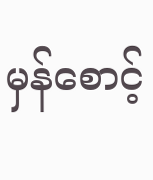မှန်စောင့်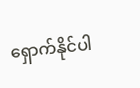ရှောက်နိုင်ပါ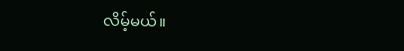လိမ့်မယ်။